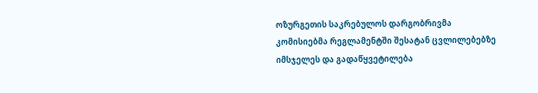ოზურგეთის საკრებულოს დარგობრივმა კომისიებმა რეგლამენტში შესატან ცვლილებებზე იმსჯელეს და გადაწყვეტილება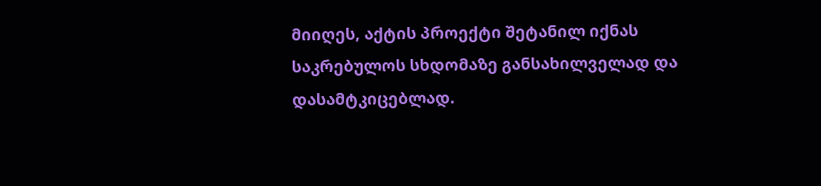მიიღეს, აქტის პროექტი შეტანილ იქნას საკრებულოს სხდომაზე განსახილველად და დასამტკიცებლად.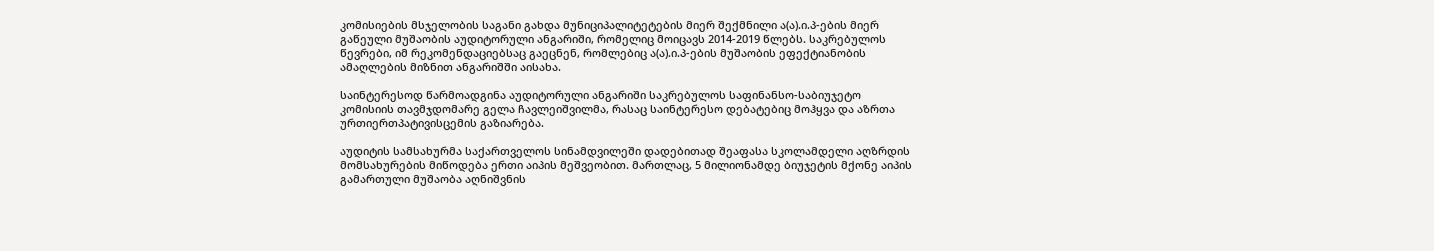კომისიების მსჯელობის საგანი გახდა მუნიციპალიტეტების მიერ შექმნილი ა(ა).ი.პ-ების მიერ გაწეული მუშაობის აუდიტორული ანგარიში, რომელიც მოიცავს 2014-2019 წლებს. საკრებულოს წევრები, იმ რეკომენდაციებსაც გაეცნენ, რომლებიც ა(ა).ი.პ-ების მუშაობის ეფექტიანობის ამაღლების მიზნით ანგარიშში აისახა.

საინტერესოდ წარმოადგინა აუდიტორული ანგარიში საკრებულოს საფინანსო-საბიუჯეტო კომისიის თავმჯდომარე გელა ჩავლეიშვილმა, რასაც საინტერესო დებატებიც მოჰყვა და აზრთა ურთიერთპატივისცემის გაზიარება.

აუდიტის სამსახურმა საქართველოს სინამდვილეში დადებითად შეაფასა სკოლამდელი აღზრდის მომსახურების მიწოდება ერთი აიპის მეშვეობით. მართლაც, 5 მილიონამდე ბიუჯეტის მქონე აიპის გამართული მუშაობა აღნიშვნის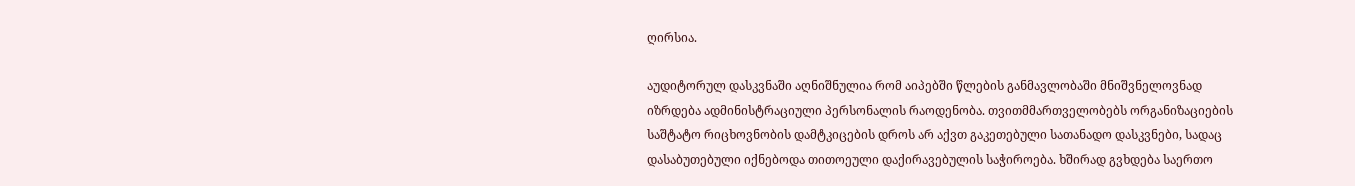ღირსია.

აუდიტორულ დასკვნაში აღნიშნულია რომ აიპებში წლების განმავლობაში მნიშვნელოვნად იზრდება ადმინისტრაციული პერსონალის რაოდენობა. თვითმმართველობებს ორგანიზაციების საშტატო რიცხოვნობის დამტკიცების დროს არ აქვთ გაკეთებული სათანადო დასკვნები, სადაც დასაბუთებული იქნებოდა თითოეული დაქირავებულის საჭიროება. ხშირად გვხდება საერთო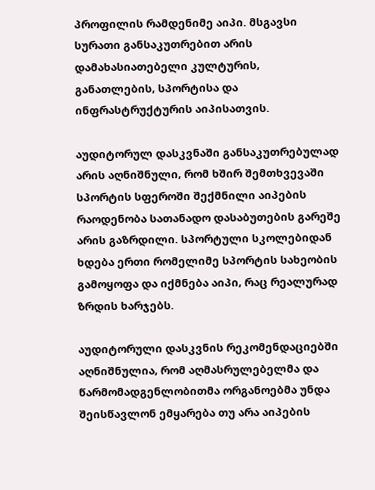პროფილის რამდენიმე აიპი. მსგავსი სურათი განსაკუთრებით არის დამახასიათებელი კულტურის, განათლების, სპორტისა და ინფრასტრუქტურის აიპისათვის.

აუდიტორულ დასკვნაში განსაკუთრებულად არის აღნიშნული, რომ ხშირ შემთხვევაში სპორტის სფეროში შექმნილი აიპების რაოდენობა სათანადო დასაბუთების გარეშე არის გაზრდილი. სპორტული სკოლებიდან ხდება ერთი რომელიმე სპორტის სახეობის გამოყოფა და იქმნება აიპი, რაც რეალურად ზრდის ხარჯებს.

აუდიტორული დასკვნის რეკომენდაციებში აღნიშნულია, რომ აღმასრულებელმა და წარმომადგენლობითმა ორგანოებმა უნდა შეისწავლონ ემყარება თუ არა აიპების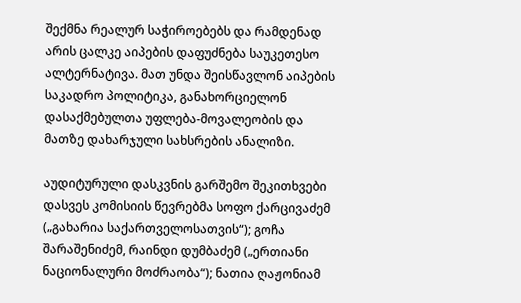შექმნა რეალურ საჭიროებებს და რამდენად არის ცალკე აიპების დაფუძნება საუკეთესო ალტერნატივა. მათ უნდა შეისწავლონ აიპების საკადრო პოლიტიკა, განახორციელონ დასაქმებულთა უფლება-მოვალეობის და მათზე დახარჯული სახსრების ანალიზი.

აუდიტურული დასკვნის გარშემო შეკითხვები დასვეს კომისიის წევრებმა სოფო ქარცივაძემ („გახარია საქართველოსათვის“); გოჩა შარაშენიძემ, რაინდი დუმბაძემ („ერთიანი ნაციონალური მოძრაობა“); ნათია ღაჟონიამ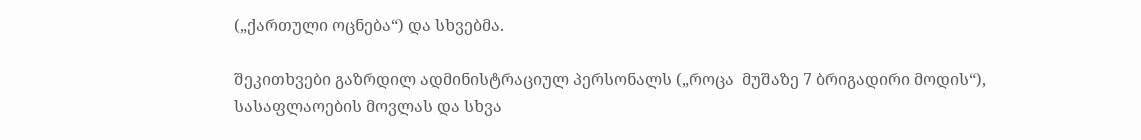(„ქართული ოცნება“) და სხვებმა.

შეკითხვები გაზრდილ ადმინისტრაციულ პერსონალს („როცა  მუშაზე 7 ბრიგადირი მოდის“), სასაფლაოების მოვლას და სხვა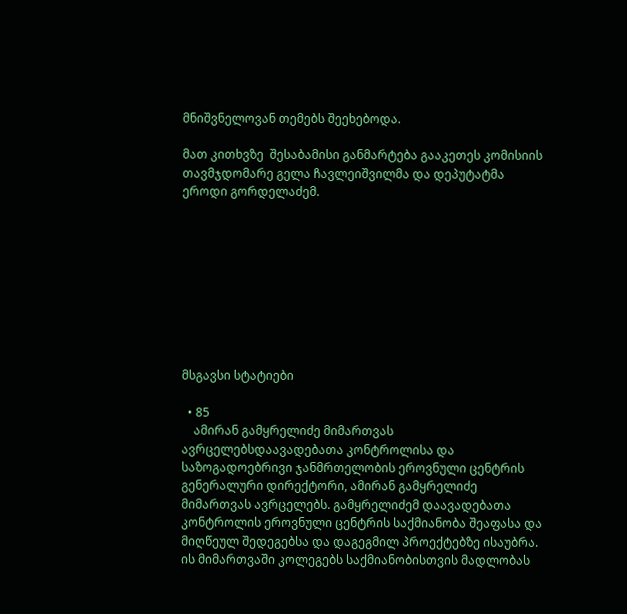მნიშვნელოვან თემებს შეეხებოდა.

მათ კითხვზე  შესაბამისი განმარტება გააკეთეს კომისიის თავმჯდომარე გელა ჩავლეიშვილმა და დეპუტატმა ეროდი გორდელაძემ.









მსგავსი სტატიები

  • 85
    ამირან გამყრელიძე მიმართვას ავრცელებსდაავადებათა კონტროლისა და საზოგადოებრივი ჯანმრთელობის ეროვნული ცენტრის გენერალური დირექტორი, ამირან გამყრელიძე მიმართვას ავრცელებს. გამყრელიძემ დაავადებათა კონტროლის ეროვნული ცენტრის საქმიანობა შეაფასა და მიღწეულ შედეგებსა და დაგეგმილ პროექტებზე ისაუბრა. ის მიმართვაში კოლეგებს საქმიანობისთვის მადლობას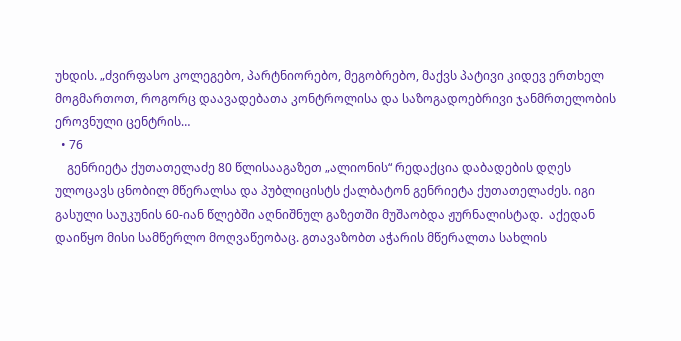უხდის. „ძვირფასო კოლეგებო, პარტნიორებო, მეგობრებო, მაქვს პატივი კიდევ ერთხელ მოგმართოთ, როგორც დაავადებათა კონტროლისა და საზოგადოებრივი ჯანმრთელობის ეროვნული ცენტრის…
  • 76
    გენრიეტა ქუთათელაძე 80 წლისააგაზეთ „ალიონის“ რედაქცია დაბადების დღეს ულოცავს ცნობილ მწერალსა და პუბლიცისტს ქალბატონ გენრიეტა ქუთათელაძეს. იგი გასული საუკუნის 60-იან წლებში აღნიშნულ გაზეთში მუშაობდა ჟურნალისტად.  აქედან დაიწყო მისი სამწერლო მოღვაწეობაც. გთავაზობთ აჭარის მწერალთა სახლის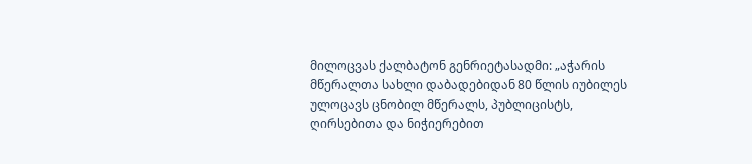მილოცვას ქალბატონ გენრიეტასადმი: „აჭარის მწერალთა სახლი დაბადებიდან 80 წლის იუბილეს ულოცავს ცნობილ მწერალს, პუბლიცისტს, ღირსებითა და ნიჭიერებით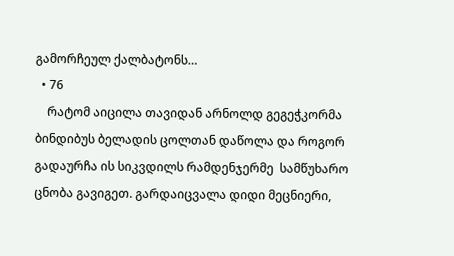გამორჩეულ ქალბატონს…
  • 76
    რატომ აიცილა თავიდან არნოლდ გეგეჭკორმა ბინდიბუს ბელადის ცოლთან დაწოლა და როგორ გადაურჩა ის სიკვდილს რამდენჯერმე  სამწუხარო ცნობა გავიგეთ. გარდაიცვალა დიდი მეცნიერი,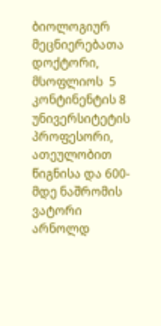ბიოლოგიურ მეცნიერებათა დოქტორი, მსოფლიოს  5 კონტინენტის 8 უნივერსიტეტის პროფესორი, ათეულობით წიგნისა და 600-მდე ნაშრომის ვატორი არნოლდ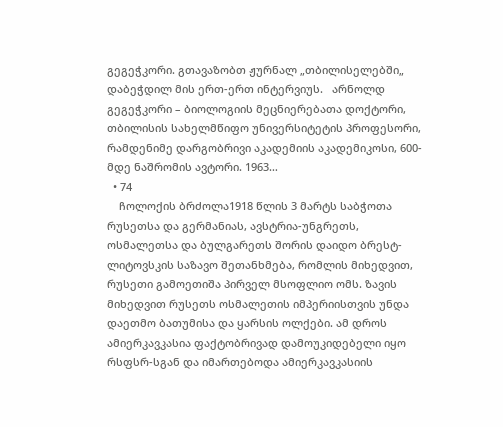გეგეჭკორი. გთავაზობთ ჟურნალ „თბილისელებში„ დაბეჭდილ მის ერთ-ერთ ინტერვიუს.   არნოლდ გეგეჭკორი – ბიოლოგიის მეცნიერებათა დოქტორი, თბილისის სახელმწიფო უნივერსიტეტის პროფესორი, რამდენიმე დარგობრივი აკადემიის აკადემიკოსი, 600-მდე ნაშრომის ავტორი. 1963…
  • 74
    ჩოლოქის ბრძოლა1918 წლის 3 მარტს საბჭოთა რუსეთსა და გერმანიას, ავსტრია-უნგრეთს, ოსმალეთსა და ბულგარეთს შორის დაიდო ბრესტ-ლიტოვსკის საზავო შეთანხმება, რომლის მიხედვით, რუსეთი გამოეთიშა პირველ მსოფლიო ომს. ზავის მიხედვით რუსეთს ოსმალეთის იმპერიისთვის უნდა დაეთმო ბათუმისა და ყარსის ოლქები. ამ დროს ამიერკავკასია ფაქტობრივად დამოუკიდებელი იყო რსფსრ-სგან და იმართებოდა ამიერკავკასიის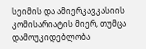სეიმის და ამიერკავკასიის კომისარიატის მიერ, თუმცა დამოუკიდებლობა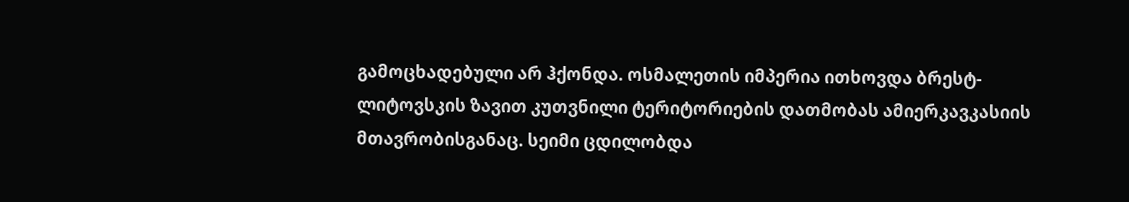გამოცხადებული არ ჰქონდა. ოსმალეთის იმპერია ითხოვდა ბრესტ-ლიტოვსკის ზავით კუთვნილი ტერიტორიების დათმობას ამიერკავკასიის მთავრობისგანაც. სეიმი ცდილობდა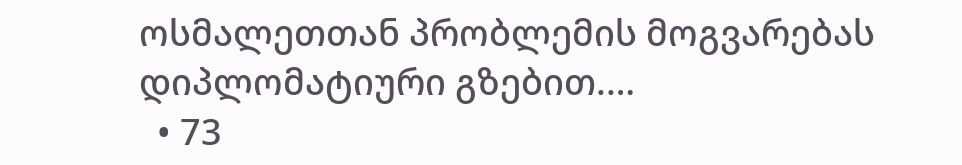ოსმალეთთან პრობლემის მოგვარებას დიპლომატიური გზებით.…
  • 73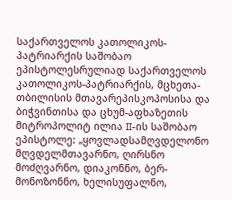საქართველოს კათოლიკოს-პატრიარქის საშობაო ეპისტოლესრულიად საქართველოს კათოლიკოს-პატრიარქის, მცხეთა-თბილისის მთავარეპისკოპოსისა და ბიჭვინთისა და ცხუმ-აფხაზეთის მიტროპოლიტ ილია II-ის საშობაო ეპისტოლე: „ყოვლადსამღვდელონო მღვდელმთავარნო, ღირსნო მოძღვარნო, დიაკონნო, ბერ-მონოზონნო, ხელისუფალნო,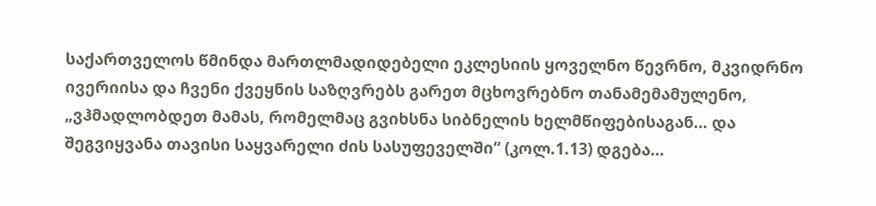საქართველოს წმინდა მართლმადიდებელი ეკლესიის ყოველნო წევრნო, მკვიდრნო ივერიისა და ჩვენი ქვეყნის საზღვრებს გარეთ მცხოვრებნო თანამემამულენო, „ვჰმადლობდეთ მამას, რომელმაც გვიხსნა სიბნელის ხელმწიფებისაგან… და შეგვიყვანა თავისი საყვარელი ძის სასუფეველში“ (კოლ.1.13) დგება…